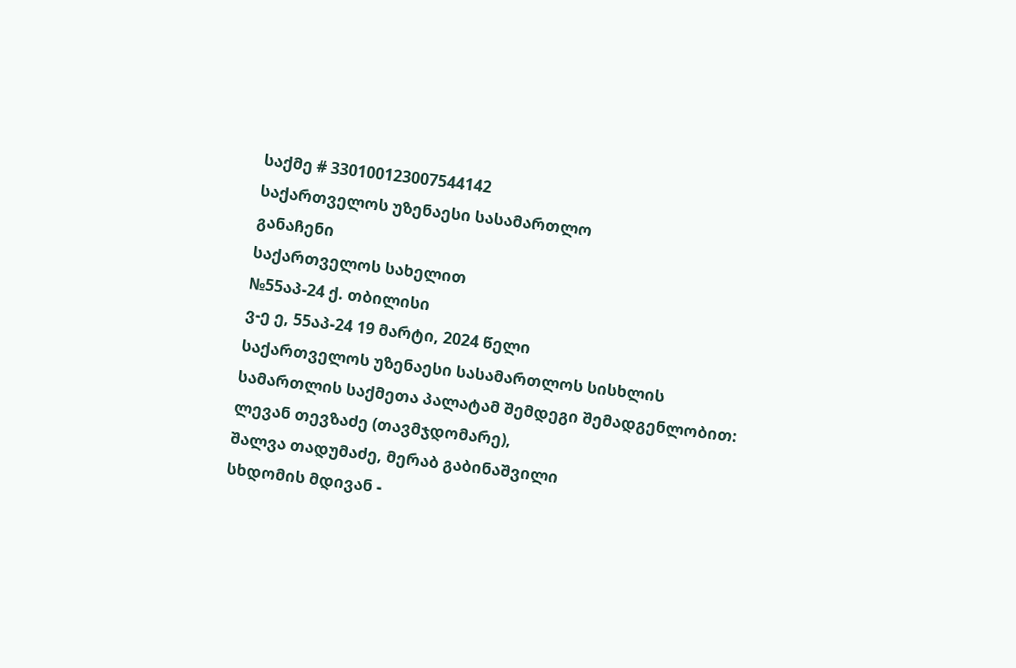საქმე # 330100123007544142
საქართველოს უზენაესი სასამართლო
განაჩენი
საქართველოს სახელით
№55აპ-24 ქ. თბილისი
ვ-ე ე, 55აპ-24 19 მარტი, 2024 წელი
საქართველოს უზენაესი სასამართლოს სისხლის სამართლის საქმეთა პალატამ შემდეგი შემადგენლობით:
ლევან თევზაძე (თავმჯდომარე),
შალვა თადუმაძე, მერაბ გაბინაშვილი
სხდომის მდივან -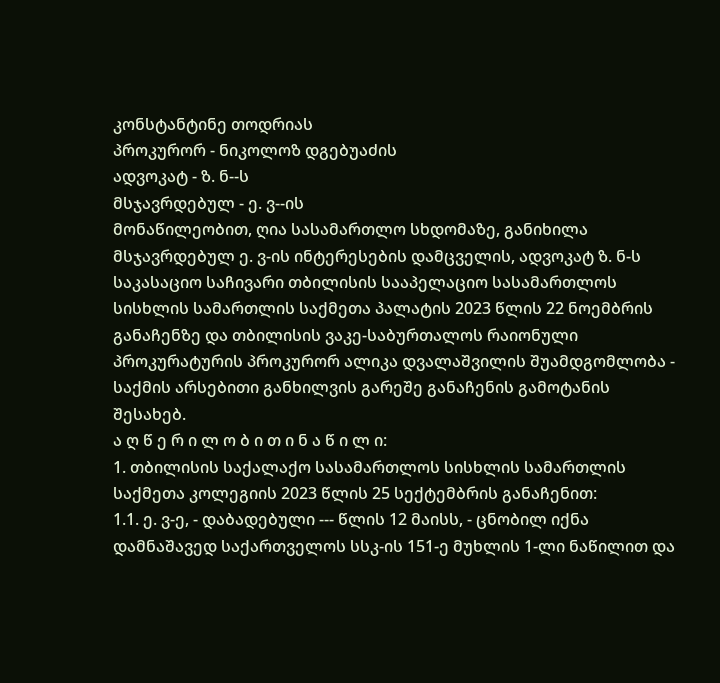კონსტანტინე თოდრიას
პროკურორ - ნიკოლოზ დგებუაძის
ადვოკატ - ზ. ნ--ს
მსჯავრდებულ - ე. ვ--ის
მონაწილეობით, ღია სასამართლო სხდომაზე, განიხილა მსჯავრდებულ ე. ვ-ის ინტერესების დამცველის, ადვოკატ ზ. ნ-ს საკასაციო საჩივარი თბილისის სააპელაციო სასამართლოს სისხლის სამართლის საქმეთა პალატის 2023 წლის 22 ნოემბრის განაჩენზე და თბილისის ვაკე-საბურთალოს რაიონული პროკურატურის პროკურორ ალიკა დვალაშვილის შუამდგომლობა - საქმის არსებითი განხილვის გარეშე განაჩენის გამოტანის შესახებ.
ა ღ წ ე რ ი ლ ო ბ ი თ ი ნ ა წ ი ლ ი:
1. თბილისის საქალაქო სასამართლოს სისხლის სამართლის საქმეთა კოლეგიის 2023 წლის 25 სექტემბრის განაჩენით:
1.1. ე. ვ-ე, - დაბადებული --- წლის 12 მაისს, - ცნობილ იქნა დამნაშავედ საქართველოს სსკ-ის 151-ე მუხლის 1-ლი ნაწილით და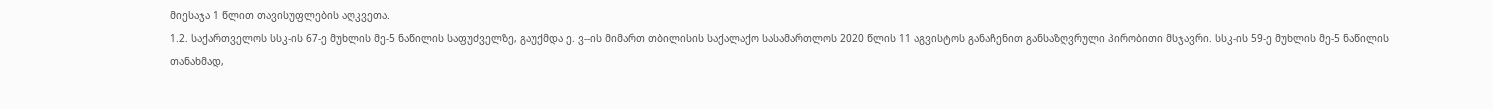მიესაჯა 1 წლით თავისუფლების აღკვეთა.
1.2. საქართველოს სსკ-ის 67-ე მუხლის მე-5 ნაწილის საფუძველზე, გაუქმდა ე. ვ--ის მიმართ თბილისის საქალაქო სასამართლოს 2020 წლის 11 აგვისტოს განაჩენით განსაზღვრული პირობითი მსჯავრი. სსკ-ის 59-ე მუხლის მე-5 ნაწილის თანახმად,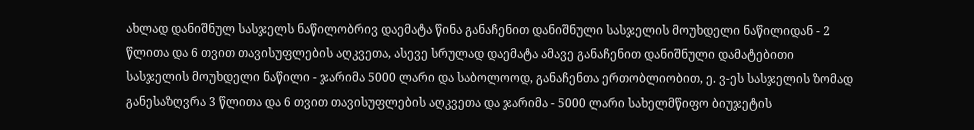ახლად დანიშნულ სასჯელს ნაწილობრივ დაემატა წინა განაჩენით დანიშნული სასჯელის მოუხდელი ნაწილიდან - 2 წლითა და 6 თვით თავისუფლების აღკვეთა, ასევე სრულად დაემატა ამავე განაჩენით დანიშნული დამატებითი სასჯელის მოუხდელი ნაწილი - ჯარიმა 5000 ლარი და საბოლოოდ, განაჩენთა ერთობლიობით, ე. ვ-ეს სასჯელის ზომად განესაზღვრა 3 წლითა და 6 თვით თავისუფლების აღკვეთა და ჯარიმა - 5000 ლარი სახელმწიფო ბიუჯეტის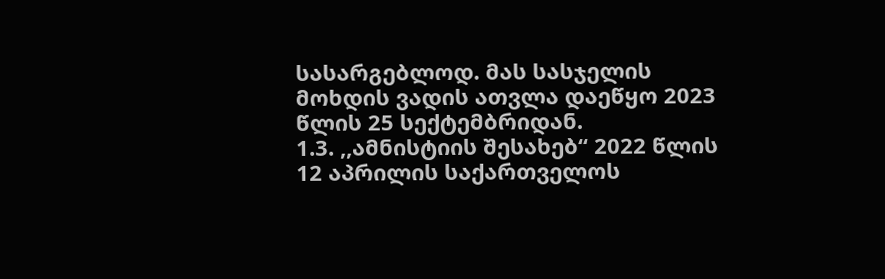სასარგებლოდ. მას სასჯელის მოხდის ვადის ათვლა დაეწყო 2023 წლის 25 სექტემბრიდან.
1.3. ,,ამნისტიის შესახებ“ 2022 წლის 12 აპრილის საქართველოს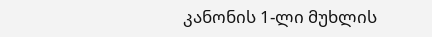კანონის 1-ლი მუხლის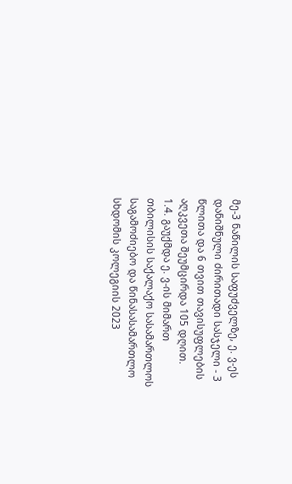მე-3 ნაწილის საფუძველზე, ე. ვ-ეს დანიშნული ძირითადი სასჯელი - 3 წლითა და 6 თვით თავისუფლების აღკვეთა შეუმცირდა 105 დღით.
1.4. გაუქმდა ე. ვ-ის მიმართ თბილისის საქალაქო სასამართლოს საგამოძიებო და წინასასამართლო სხდომის კოლეგიის 2023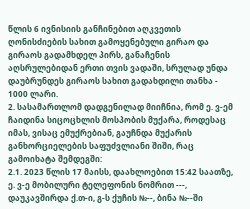წლის 6 ივნისიის განჩინებით აღკვეთის ღონისძიების სახით გამოყენებული გირაო და გირაოს გადამხდელ პირს, განაჩენის აღსრულებიდან ერთი თვის ვადაში, სრულად უნდა დაუბრუნდეს გირაოს სახით გადახდილი თანხა - 1000 ლარი.
2. სასამართლომ დადგენილად მიიჩნია, რომ ე. ვ-ემ ჩაიდინა სიცოცხლის მოსპობის მუქარა, როდესაც იმას, ვისაც ემუქრებიან, გაუჩნდა მუქარის განხორციელების საფუძვლიანი შიში, რაც გამოიხატა შემდეგში:
2.1. 2023 წლის 17 მაისს, დაახლოებით 15:42 საათზე, ე. ვ-ე მობილური ტელეფონის ნომრით ---, დაუკავშირდა ქ.თ-ი, გ-ს ქუჩის №--, ბინა №--ში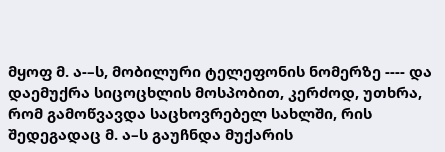მყოფ მ. ა-–ს, მობილური ტელეფონის ნომერზე ---- და დაემუქრა სიცოცხლის მოსპობით, კერძოდ, უთხრა, რომ გამოწვავდა საცხოვრებელ სახლში, რის შედეგადაც მ. ა–ს გაუჩნდა მუქარის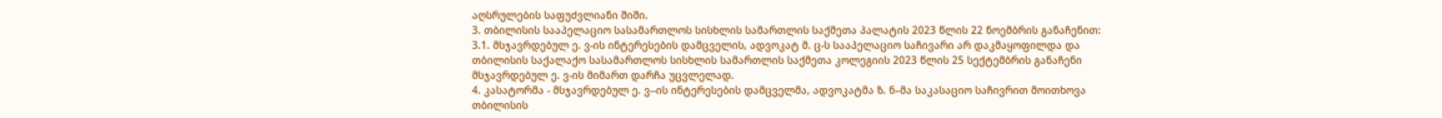აღსრულების საფუძვლიანი შიში.
3. თბილისის სააპელაციო სასამართლოს სისხლის სამართლის საქმეთა პალატის 2023 წლის 22 ნოემბრის განაჩენით:
3.1. მსჯავრდებულ ე. ვ-ის ინტერესების დამცველის, ადვოკატ მ. ც-ს სააპელაციო საჩივარი არ დაკმაყოფილდა და თბილისის საქალაქო სასამართლოს სისხლის სამართლის საქმეთა კოლეგიის 2023 წლის 25 სექტემბრის განაჩენი მსჯავრდებულ ე. ვ-ის მიმართ დარჩა უცვლელად.
4. კასატორმა - მსჯავრდებულ ე. ვ--ის ინტერესების დამცველმა, ადვოკატმა ზ. ნ–მა საკასაციო საჩივრით მოითხოვა თბილისის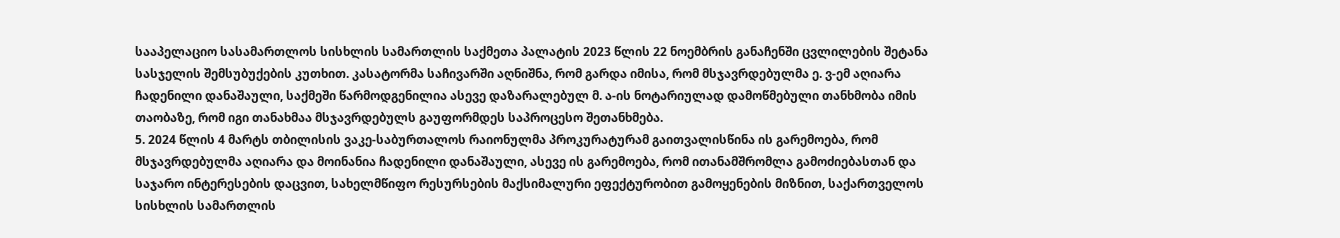სააპელაციო სასამართლოს სისხლის სამართლის საქმეთა პალატის 2023 წლის 22 ნოემბრის განაჩენში ცვლილების შეტანა სასჯელის შემსუბუქების კუთხით. კასატორმა საჩივარში აღნიშნა, რომ გარდა იმისა, რომ მსჯავრდებულმა ე. ვ-ემ აღიარა ჩადენილი დანაშაული, საქმეში წარმოდგენილია ასევე დაზარალებულ მ. ა-ის ნოტარიულად დამოწმებული თანხმობა იმის თაობაზე, რომ იგი თანახმაა მსჯავრდებულს გაუფორმდეს საპროცესო შეთანხმება.
5. 2024 წლის 4 მარტს თბილისის ვაკე-საბურთალოს რაიონულმა პროკურატურამ გაითვალისწინა ის გარემოება, რომ მსჯავრდებულმა აღიარა და მოინანია ჩადენილი დანაშაული, ასევე ის გარემოება, რომ ითანამშრომლა გამოძიებასთან და საჯარო ინტერესების დაცვით, სახელმწიფო რესურსების მაქსიმალური ეფექტურობით გამოყენების მიზნით, საქართველოს სისხლის სამართლის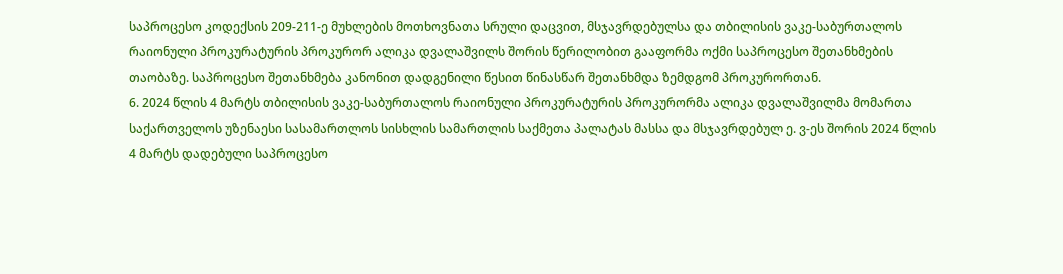საპროცესო კოდექსის 209-211-ე მუხლების მოთხოვნათა სრული დაცვით, მსჯავრდებულსა და თბილისის ვაკე-საბურთალოს რაიონული პროკურატურის პროკურორ ალიკა დვალაშვილს შორის წერილობით გააფორმა ოქმი საპროცესო შეთანხმების თაობაზე. საპროცესო შეთანხმება კანონით დადგენილი წესით წინასწარ შეთანხმდა ზემდგომ პროკურორთან.
6. 2024 წლის 4 მარტს თბილისის ვაკე-საბურთალოს რაიონული პროკურატურის პროკურორმა ალიკა დვალაშვილმა მომართა საქართველოს უზენაესი სასამართლოს სისხლის სამართლის საქმეთა პალატას მასსა და მსჯავრდებულ ე. ვ-ეს შორის 2024 წლის 4 მარტს დადებული საპროცესო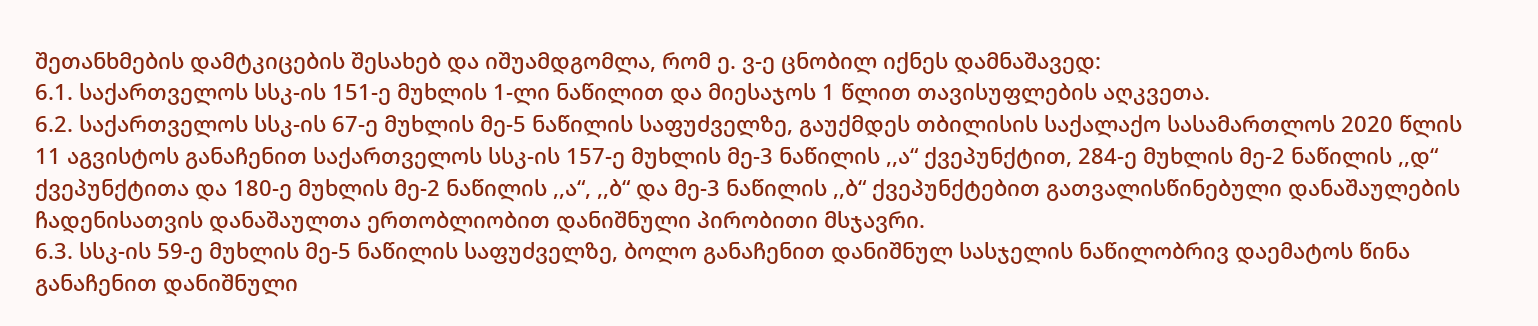შეთანხმების დამტკიცების შესახებ და იშუამდგომლა, რომ ე. ვ-ე ცნობილ იქნეს დამნაშავედ:
6.1. საქართველოს სსკ-ის 151-ე მუხლის 1-ლი ნაწილით და მიესაჯოს 1 წლით თავისუფლების აღკვეთა.
6.2. საქართველოს სსკ-ის 67-ე მუხლის მე-5 ნაწილის საფუძველზე, გაუქმდეს თბილისის საქალაქო სასამართლოს 2020 წლის 11 აგვისტოს განაჩენით საქართველოს სსკ-ის 157-ე მუხლის მე-3 ნაწილის ,,ა“ ქვეპუნქტით, 284-ე მუხლის მე-2 ნაწილის ,,დ“ ქვეპუნქტითა და 180-ე მუხლის მე-2 ნაწილის ,,ა“, ,,ბ“ და მე-3 ნაწილის ,,ბ“ ქვეპუნქტებით გათვალისწინებული დანაშაულების ჩადენისათვის დანაშაულთა ერთობლიობით დანიშნული პირობითი მსჯავრი.
6.3. სსკ-ის 59-ე მუხლის მე-5 ნაწილის საფუძველზე, ბოლო განაჩენით დანიშნულ სასჯელის ნაწილობრივ დაემატოს წინა განაჩენით დანიშნული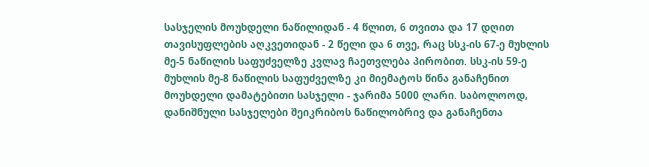სასჯელის მოუხდელი ნაწილიდან - 4 წლით, 6 თვითა და 17 დღით თავისუფლების აღკვეთიდან - 2 წელი და 6 თვე, რაც სსკ-ის 67-ე მუხლის მე-5 ნაწილის საფუძველზე კვლავ ჩაეთვლება პირობით. სსკ-ის 59-ე მუხლის მე-8 ნაწილის საფუძველზე კი მიემატოს წინა განაჩენით მოუხდელი დამატებითი სასჯელი - ჯარიმა 5000 ლარი. საბოლოოდ, დანიშნული სასჯელები შეიკრიბოს ნაწილობრივ და განაჩენთა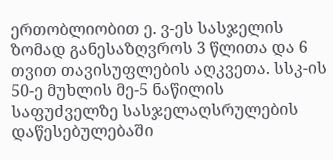ერთობლიობით ე. ვ-ეს სასჯელის ზომად განესაზღვროს 3 წლითა და 6 თვით თავისუფლების აღკვეთა. სსკ-ის 50-ე მუხლის მე-5 ნაწილის საფუძველზე სასჯელაღსრულების დაწესებულებაში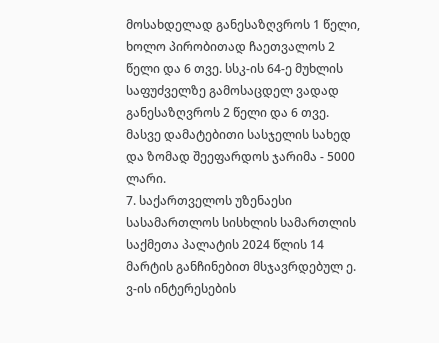მოსახდელად განესაზღვროს 1 წელი, ხოლო პირობითად ჩაეთვალოს 2 წელი და 6 თვე. სსკ-ის 64-ე მუხლის საფუძველზე გამოსაცდელ ვადად განესაზღვროს 2 წელი და 6 თვე. მასვე დამატებითი სასჯელის სახედ და ზომად შეეფარდოს ჯარიმა - 5000 ლარი.
7. საქართველოს უზენაესი სასამართლოს სისხლის სამართლის საქმეთა პალატის 2024 წლის 14 მარტის განჩინებით მსჯავრდებულ ე. ვ-ის ინტერესების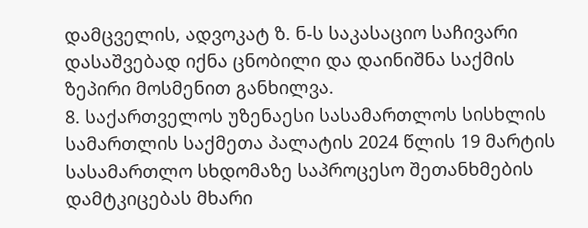დამცველის, ადვოკატ ზ. ნ-ს საკასაციო საჩივარი დასაშვებად იქნა ცნობილი და დაინიშნა საქმის ზეპირი მოსმენით განხილვა.
8. საქართველოს უზენაესი სასამართლოს სისხლის სამართლის საქმეთა პალატის 2024 წლის 19 მარტის სასამართლო სხდომაზე საპროცესო შეთანხმების დამტკიცებას მხარი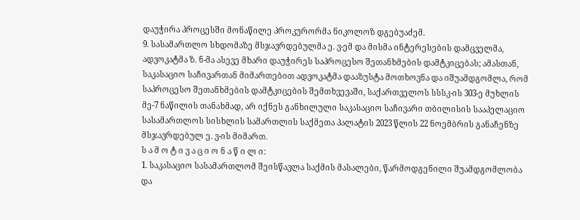დაუჭირა პროცესში მონაწილე პროკურორმა ნიკოლოზ დგებუაძემ.
9. სასამართლო სხდომაზე მსჯავრდებულმა ე. ვ-ემ და მისმა ინტერესების დამცველმა, ადვოკატმა ზ. ნ-მა ასევე მხარი დაუჭირეს საპროცესო შეთანხმების დამტკიცებას; ამასთან, საკასაციო საჩივართან მიმართებით ადვოკატმა დააზუსტა მოთხოვნა და იშუამდგომლა, რომ საპროცესო შეთანხმების დამტკიცების შემთხვევაში, საქართველოს სსსკ-ის 303-ე მუხლის მე-7 ნაწილის თანახმად, არ იქნეს განხილული საკასაციო საჩივარი თბილისის სააპელაციო სასამართლოს სისხლის სამართლის საქმეთა პალატის 2023 წლის 22 ნოემბრის განაჩენზე მსჯავრდებულ ე. ვ-ის მიმართ.
ს ა მ ო ტ ი ვ ა ც ი ო ნ ა წ ი ლ ი:
1. საკასაციო სასამართლომ შეისწავლა საქმის მასალები, წარმოდგენილი შუამდგომლობა და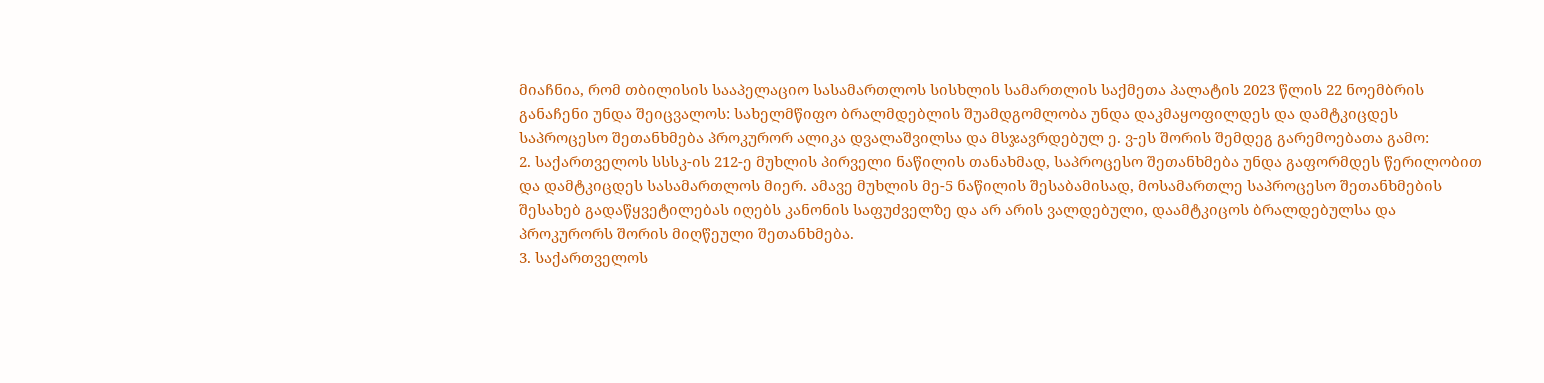მიაჩნია, რომ თბილისის სააპელაციო სასამართლოს სისხლის სამართლის საქმეთა პალატის 2023 წლის 22 ნოემბრის განაჩენი უნდა შეიცვალოს: სახელმწიფო ბრალმდებლის შუამდგომლობა უნდა დაკმაყოფილდეს და დამტკიცდეს საპროცესო შეთანხმება პროკურორ ალიკა დვალაშვილსა და მსჯავრდებულ ე. ვ-ეს შორის შემდეგ გარემოებათა გამო:
2. საქართველოს სსსკ-ის 212-ე მუხლის პირველი ნაწილის თანახმად, საპროცესო შეთანხმება უნდა გაფორმდეს წერილობით და დამტკიცდეს სასამართლოს მიერ. ამავე მუხლის მე-5 ნაწილის შესაბამისად, მოსამართლე საპროცესო შეთანხმების შესახებ გადაწყვეტილებას იღებს კანონის საფუძველზე და არ არის ვალდებული, დაამტკიცოს ბრალდებულსა და პროკურორს შორის მიღწეული შეთანხმება.
3. საქართველოს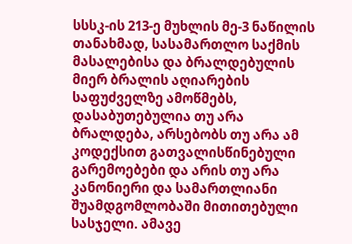სსსკ-ის 213-ე მუხლის მე-3 ნაწილის თანახმად, სასამართლო საქმის მასალებისა და ბრალდებულის მიერ ბრალის აღიარების საფუძველზე ამოწმებს, დასაბუთებულია თუ არა ბრალდება, არსებობს თუ არა ამ კოდექსით გათვალისწინებული გარემოებები და არის თუ არა კანონიერი და სამართლიანი შუამდგომლობაში მითითებული სასჯელი. ამავე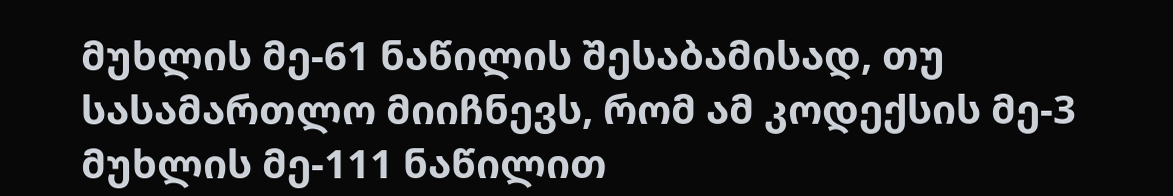მუხლის მე-61 ნაწილის შესაბამისად, თუ სასამართლო მიიჩნევს, რომ ამ კოდექსის მე-3 მუხლის მე-111 ნაწილით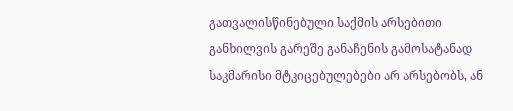გათვალისწინებული საქმის არსებითი განხილვის გარეშე განაჩენის გამოსატანად საკმარისი მტკიცებულებები არ არსებობს, ან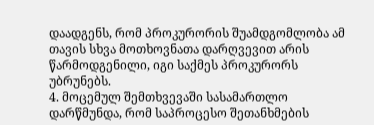დაადგენს, რომ პროკურორის შუამდგომლობა ამ თავის სხვა მოთხოვნათა დარღვევით არის წარმოდგენილი, იგი საქმეს პროკურორს უბრუნებს.
4. მოცემულ შემთხვევაში სასამართლო დარწმუნდა, რომ საპროცესო შეთანხმების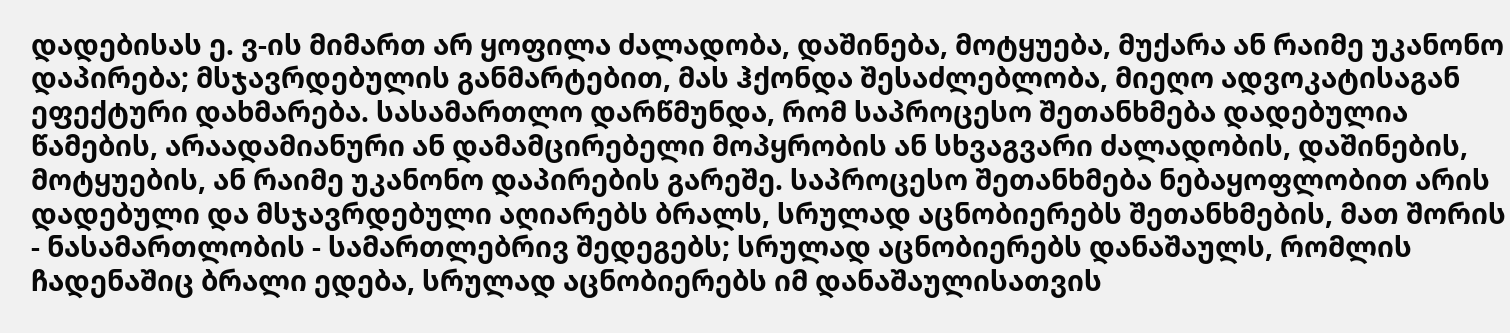დადებისას ე. ვ-ის მიმართ არ ყოფილა ძალადობა, დაშინება, მოტყუება, მუქარა ან რაიმე უკანონო დაპირება; მსჯავრდებულის განმარტებით, მას ჰქონდა შესაძლებლობა, მიეღო ადვოკატისაგან ეფექტური დახმარება. სასამართლო დარწმუნდა, რომ საპროცესო შეთანხმება დადებულია წამების, არაადამიანური ან დამამცირებელი მოპყრობის ან სხვაგვარი ძალადობის, დაშინების, მოტყუების, ან რაიმე უკანონო დაპირების გარეშე. საპროცესო შეთანხმება ნებაყოფლობით არის დადებული და მსჯავრდებული აღიარებს ბრალს, სრულად აცნობიერებს შეთანხმების, მათ შორის - ნასამართლობის - სამართლებრივ შედეგებს; სრულად აცნობიერებს დანაშაულს, რომლის ჩადენაშიც ბრალი ედება, სრულად აცნობიერებს იმ დანაშაულისათვის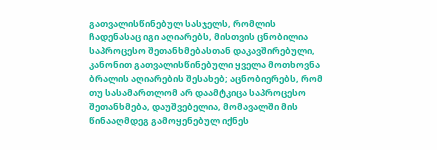გათვალისწინებულ სასჯელს, რომლის ჩადენასაც იგი აღიარებს, მისთვის ცნობილია საპროცესო შეთანხმებასთან დაკავშირებული, კანონით გათვალისწინებული ყველა მოთხოვნა ბრალის აღიარების შესახებ; აცნობიერებს, რომ თუ სასამართლომ არ დაამტკიცა საპროცესო შეთანხმება, დაუშვებელია, მომავალში მის წინააღმდეგ გამოყენებულ იქნეს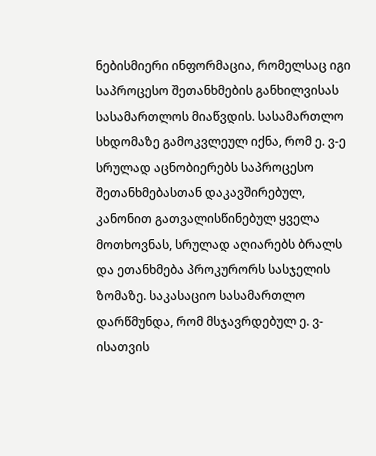ნებისმიერი ინფორმაცია, რომელსაც იგი საპროცესო შეთანხმების განხილვისას სასამართლოს მიაწვდის. სასამართლო სხდომაზე გამოკვლეულ იქნა, რომ ე. ვ-ე სრულად აცნობიერებს საპროცესო შეთანხმებასთან დაკავშირებულ, კანონით გათვალისწინებულ ყველა მოთხოვნას, სრულად აღიარებს ბრალს და ეთანხმება პროკურორს სასჯელის ზომაზე. საკასაციო სასამართლო დარწმუნდა, რომ მსჯავრდებულ ე. ვ-ისათვის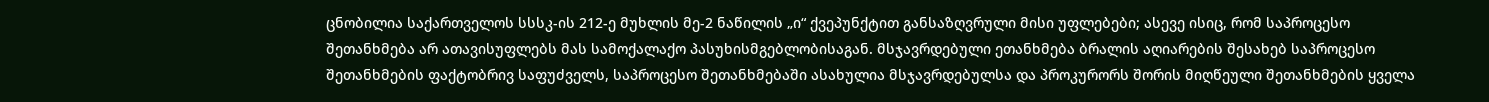ცნობილია საქართველოს სსსკ-ის 212-ე მუხლის მე-2 ნაწილის „ი“ ქვეპუნქტით განსაზღვრული მისი უფლებები; ასევე ისიც, რომ საპროცესო შეთანხმება არ ათავისუფლებს მას სამოქალაქო პასუხისმგებლობისაგან. მსჯავრდებული ეთანხმება ბრალის აღიარების შესახებ საპროცესო შეთანხმების ფაქტობრივ საფუძველს, საპროცესო შეთანხმებაში ასახულია მსჯავრდებულსა და პროკურორს შორის მიღწეული შეთანხმების ყველა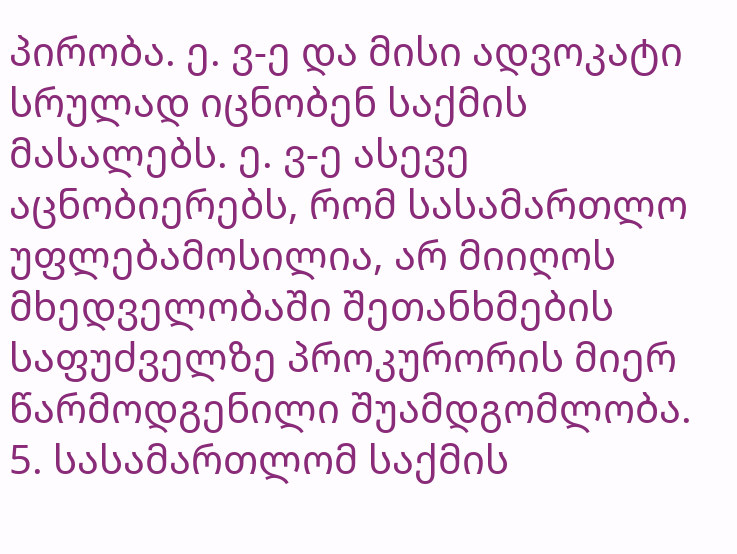პირობა. ე. ვ-ე და მისი ადვოკატი სრულად იცნობენ საქმის მასალებს. ე. ვ-ე ასევე აცნობიერებს, რომ სასამართლო უფლებამოსილია, არ მიიღოს მხედველობაში შეთანხმების საფუძველზე პროკურორის მიერ წარმოდგენილი შუამდგომლობა.
5. სასამართლომ საქმის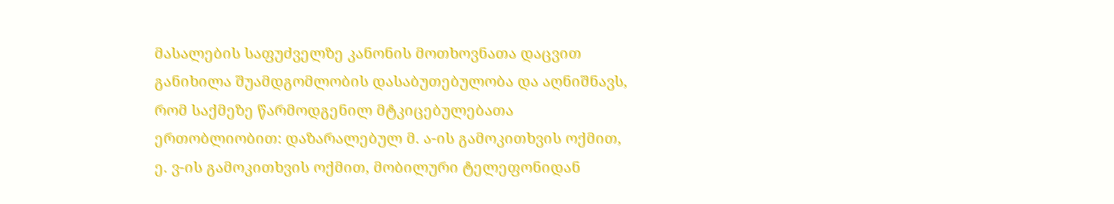მასალების საფუძველზე კანონის მოთხოვნათა დაცვით განიხილა შუამდგომლობის დასაბუთებულობა და აღნიშნავს, რომ საქმეზე წარმოდგენილ მტკიცებულებათა ერთობლიობით: დაზარალებულ მ. ა-ის გამოკითხვის ოქმით, ე. ვ-ის გამოკითხვის ოქმით, მობილური ტელეფონიდან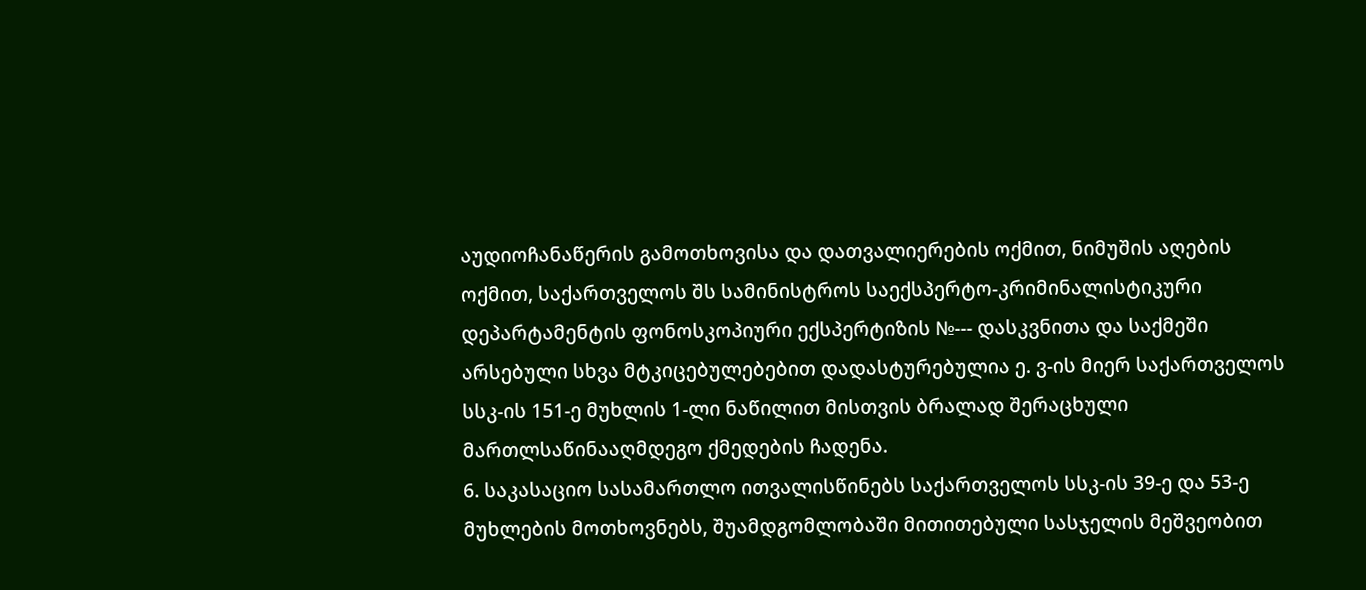აუდიოჩანაწერის გამოთხოვისა და დათვალიერების ოქმით, ნიმუშის აღების ოქმით, საქართველოს შს სამინისტროს საექსპერტო-კრიმინალისტიკური დეპარტამენტის ფონოსკოპიური ექსპერტიზის №--- დასკვნითა და საქმეში არსებული სხვა მტკიცებულებებით დადასტურებულია ე. ვ-ის მიერ საქართველოს სსკ-ის 151-ე მუხლის 1-ლი ნაწილით მისთვის ბრალად შერაცხული მართლსაწინააღმდეგო ქმედების ჩადენა.
6. საკასაციო სასამართლო ითვალისწინებს საქართველოს სსკ-ის 39-ე და 53-ე მუხლების მოთხოვნებს, შუამდგომლობაში მითითებული სასჯელის მეშვეობით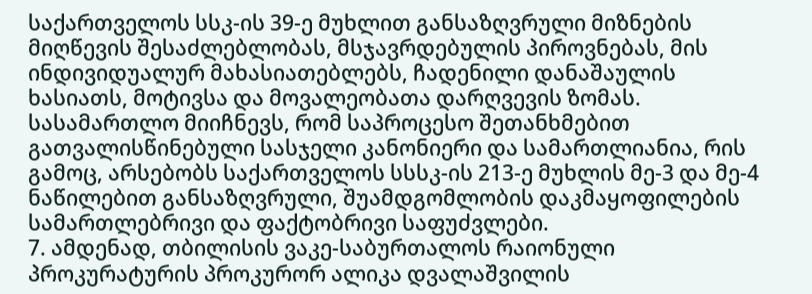საქართველოს სსკ-ის 39-ე მუხლით განსაზღვრული მიზნების მიღწევის შესაძლებლობას, მსჯავრდებულის პიროვნებას, მის ინდივიდუალურ მახასიათებლებს, ჩადენილი დანაშაულის ხასიათს, მოტივსა და მოვალეობათა დარღვევის ზომას. სასამართლო მიიჩნევს, რომ საპროცესო შეთანხმებით გათვალისწინებული სასჯელი კანონიერი და სამართლიანია, რის გამოც, არსებობს საქართველოს სსსკ-ის 213-ე მუხლის მე-3 და მე-4 ნაწილებით განსაზღვრული, შუამდგომლობის დაკმაყოფილების სამართლებრივი და ფაქტობრივი საფუძვლები.
7. ამდენად, თბილისის ვაკე-საბურთალოს რაიონული პროკურატურის პროკურორ ალიკა დვალაშვილის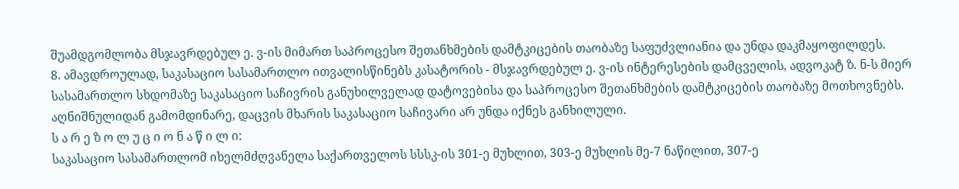შუამდგომლობა მსჯავრდებულ ე. ვ-ის მიმართ საპროცესო შეთანხმების დამტკიცების თაობაზე საფუძვლიანია და უნდა დაკმაყოფილდეს.
8. ამავდროულად, საკასაციო სასამართლო ითვალისწინებს კასატორის - მსჯავრდებულ ე. ვ-ის ინტერესების დამცველის, ადვოკატ ზ. ნ-ს მიერ სასამართლო სხდომაზე საკასაციო საჩივრის განუხილველად დატოვებისა და საპროცესო შეთანხმების დამტკიცების თაობაზე მოთხოვნებს. აღნიშნულიდან გამომდინარე, დაცვის მხარის საკასაციო საჩივარი არ უნდა იქნეს განხილული.
ს ა რ ე ზ ო ლ უ ც ი ო ნ ა წ ი ლ ი:
საკასაციო სასამართლომ იხელმძღვანელა საქართველოს სსსკ-ის 301-ე მუხლით, 303-ე მუხლის მე-7 ნაწილით, 307-ე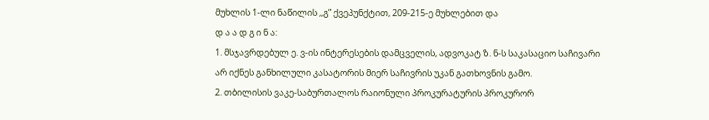მუხლის 1-ლი ნაწილის ,,გ” ქვეპუნქტით, 209-215-ე მუხლებით და
დ ა ა დ გ ი ნ ა:
1. მსჯავრდებულ ე. ვ-ის ინტერესების დამცველის, ადვოკატ ზ. ნ-ს საკასაციო საჩივარი არ იქნეს განხილული კასატორის მიერ საჩივრის უკან გათხოვნის გამო.
2. თბილისის ვაკე-საბურთალოს რაიონული პროკურატურის პროკურორ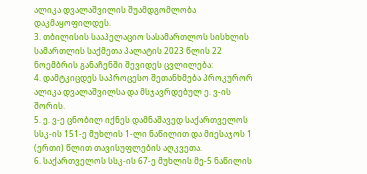ალიკა დვალაშვილის შუამდგომლობა დაკმაყოფილდეს.
3. თბილისის სააპელაციო სასამართლოს სისხლის სამართლის საქმეთა პალატის 2023 წლის 22 ნოემბრის განაჩენში შევიდეს ცვლილება:
4. დამტკიცდეს საპროცესო შეთანხმება პროკურორ ალიკა დვალაშვილსა და მსჯავრდებულ ე. ვ-ის შორის.
5. ე. ვ-ე ცნობილ იქნეს დამნაშავედ საქართველოს სსკ-ის 151-ე მუხლის 1-ლი ნაწილით და მიესაჯოს 1 (ერთი) წლით თავისუფლების აღკვეთა.
6. საქართველოს სსკ-ის 67-ე მუხლის მე-5 ნაწილის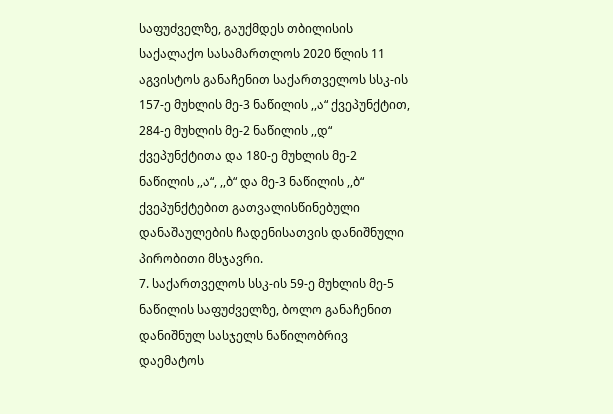საფუძველზე, გაუქმდეს თბილისის საქალაქო სასამართლოს 2020 წლის 11 აგვისტოს განაჩენით საქართველოს სსკ-ის 157-ე მუხლის მე-3 ნაწილის ,,ა“ ქვეპუნქტით, 284-ე მუხლის მე-2 ნაწილის ,,დ“ ქვეპუნქტითა და 180-ე მუხლის მე-2 ნაწილის ,,ა“, ,,ბ“ და მე-3 ნაწილის ,,ბ“ ქვეპუნქტებით გათვალისწინებული დანაშაულების ჩადენისათვის დანიშნული პირობითი მსჯავრი.
7. საქართველოს სსკ-ის 59-ე მუხლის მე-5 ნაწილის საფუძველზე, ბოლო განაჩენით დანიშნულ სასჯელს ნაწილობრივ დაემატოს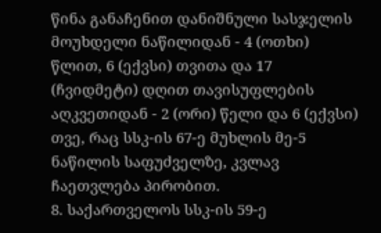წინა განაჩენით დანიშნული სასჯელის მოუხდელი ნაწილიდან - 4 (ოთხი) წლით, 6 (ექვსი) თვითა და 17 (ჩვიდმეტი) დღით თავისუფლების აღკვეთიდან - 2 (ორი) წელი და 6 (ექვსი) თვე, რაც სსკ-ის 67-ე მუხლის მე-5 ნაწილის საფუძველზე, კვლავ ჩაეთვლება პირობით.
8. საქართველოს სსკ-ის 59-ე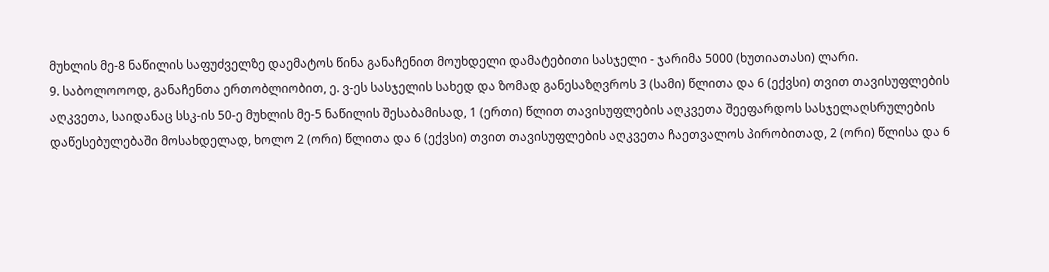მუხლის მე-8 ნაწილის საფუძველზე დაემატოს წინა განაჩენით მოუხდელი დამატებითი სასჯელი - ჯარიმა 5000 (ხუთიათასი) ლარი.
9. საბოლოოოდ, განაჩენთა ერთობლიობით, ე. ვ-ეს სასჯელის სახედ და ზომად განესაზღვროს 3 (სამი) წლითა და 6 (ექვსი) თვით თავისუფლების აღკვეთა, საიდანაც სსკ-ის 50-ე მუხლის მე-5 ნაწილის შესაბამისად, 1 (ერთი) წლით თავისუფლების აღკვეთა შეეფარდოს სასჯელაღსრულების დაწესებულებაში მოსახდელად, ხოლო 2 (ორი) წლითა და 6 (ექვსი) თვით თავისუფლების აღკვეთა ჩაეთვალოს პირობითად, 2 (ორი) წლისა და 6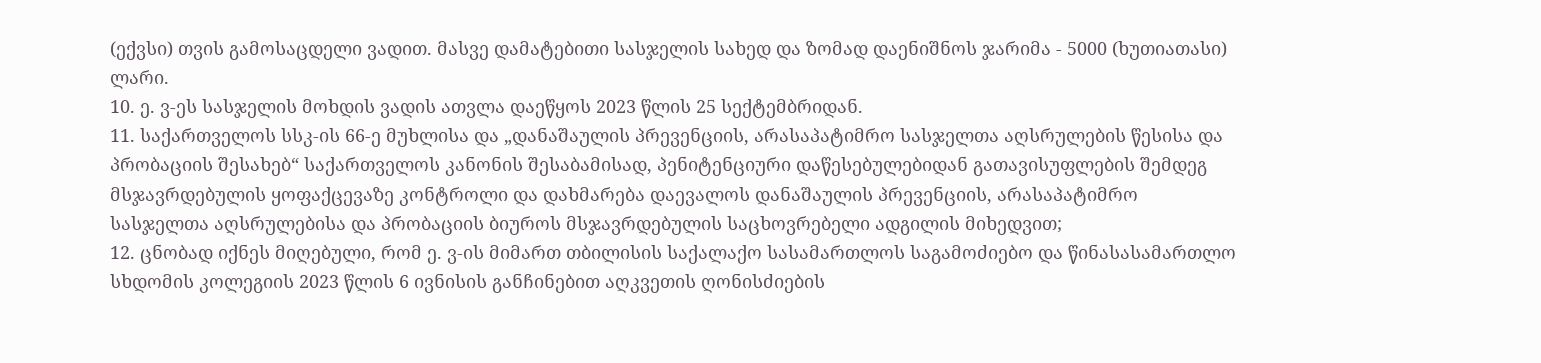(ექვსი) თვის გამოსაცდელი ვადით. მასვე დამატებითი სასჯელის სახედ და ზომად დაენიშნოს ჯარიმა - 5000 (ხუთიათასი) ლარი.
10. ე. ვ-ეს სასჯელის მოხდის ვადის ათვლა დაეწყოს 2023 წლის 25 სექტემბრიდან.
11. საქართველოს სსკ-ის 66-ე მუხლისა და „დანაშაულის პრევენციის, არასაპატიმრო სასჯელთა აღსრულების წესისა და პრობაციის შესახებ“ საქართველოს კანონის შესაბამისად, პენიტენციური დაწესებულებიდან გათავისუფლების შემდეგ მსჯავრდებულის ყოფაქცევაზე კონტროლი და დახმარება დაევალოს დანაშაულის პრევენციის, არასაპატიმრო სასჯელთა აღსრულებისა და პრობაციის ბიუროს მსჯავრდებულის საცხოვრებელი ადგილის მიხედვით;
12. ცნობად იქნეს მიღებული, რომ ე. ვ-ის მიმართ თბილისის საქალაქო სასამართლოს საგამოძიებო და წინასასამართლო სხდომის კოლეგიის 2023 წლის 6 ივნისის განჩინებით აღკვეთის ღონისძიების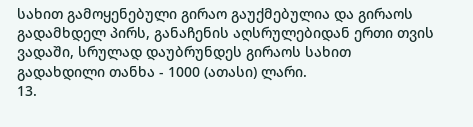სახით გამოყენებული გირაო გაუქმებულია და გირაოს გადამხდელ პირს, განაჩენის აღსრულებიდან ერთი თვის ვადაში, სრულად დაუბრუნდეს გირაოს სახით გადახდილი თანხა - 1000 (ათასი) ლარი.
13.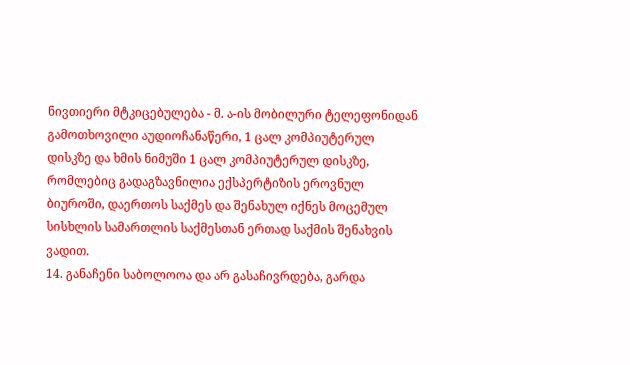ნივთიერი მტკიცებულება - მ. ა-ის მობილური ტელეფონიდან გამოთხოვილი აუდიოჩანაწერი, 1 ცალ კომპიუტერულ დისკზე და ხმის ნიმუში 1 ცალ კომპიუტერულ დისკზე, რომლებიც გადაგზავნილია ექსპერტიზის ეროვნულ ბიუროში, დაერთოს საქმეს და შენახულ იქნეს მოცემულ სისხლის სამართლის საქმესთან ერთად საქმის შენახვის ვადით.
14. განაჩენი საბოლოოა და არ გასაჩივრდება, გარდა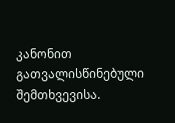კანონით გათვალისწინებული შემთხვევისა.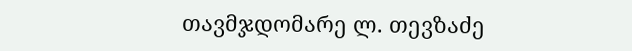თავმჯდომარე ლ. თევზაძე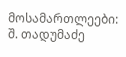მოსამართლეები: შ. თადუმაძე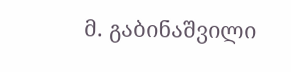მ. გაბინაშვილი